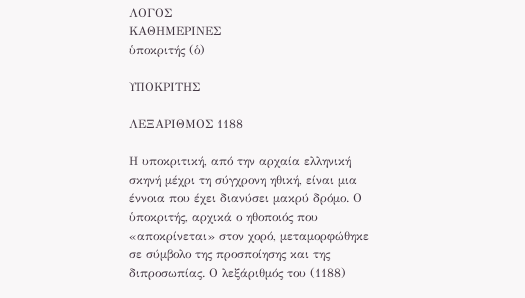ΛΟΓΟΣ
ΚΑΘΗΜΕΡΙΝΕΣ
ὑποκριτής (ὁ)

ΥΠΟΚΡΙΤΗΣ

ΛΕΞΑΡΙΘΜΟΣ 1188

Η υποκριτική, από την αρχαία ελληνική σκηνή μέχρι τη σύγχρονη ηθική, είναι μια έννοια που έχει διανύσει μακρύ δρόμο. Ο ὑποκριτής, αρχικά ο ηθοποιός που «αποκρίνεται» στον χορό, μεταμορφώθηκε σε σύμβολο της προσποίησης και της διπροσωπίας. Ο λεξάριθμός του (1188)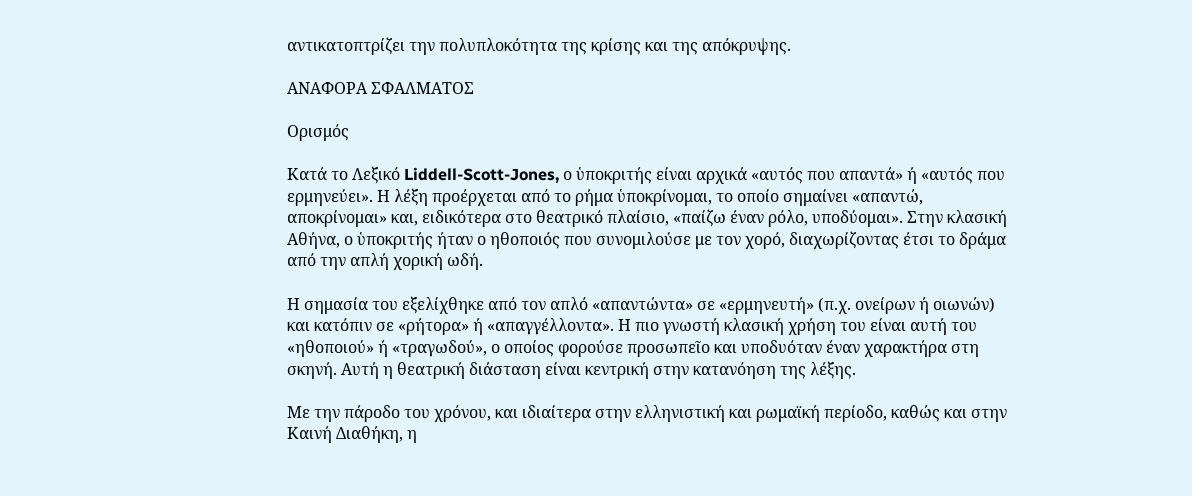αντικατοπτρίζει την πολυπλοκότητα της κρίσης και της απόκρυψης.

ΑΝΑΦΟΡΑ ΣΦΑΛΜΑΤΟΣ

Ορισμός

Κατά το Λεξικό Liddell-Scott-Jones, ο ὑποκριτής είναι αρχικά «αυτός που απαντά» ή «αυτός που ερμηνεύει». Η λέξη προέρχεται από το ρήμα ὑποκρίνομαι, το οποίο σημαίνει «απαντώ, αποκρίνομαι» και, ειδικότερα στο θεατρικό πλαίσιο, «παίζω έναν ρόλο, υποδύομαι». Στην κλασική Αθήνα, ο ὑποκριτής ήταν ο ηθοποιός που συνομιλούσε με τον χορό, διαχωρίζοντας έτσι το δράμα από την απλή χορική ωδή.

Η σημασία του εξελίχθηκε από τον απλό «απαντώντα» σε «ερμηνευτή» (π.χ. ονείρων ή οιωνών) και κατόπιν σε «ρήτορα» ή «απαγγέλλοντα». Η πιο γνωστή κλασική χρήση του είναι αυτή του «ηθοποιού» ή «τραγωδού», ο οποίος φορούσε προσωπεῖο και υποδυόταν έναν χαρακτήρα στη σκηνή. Αυτή η θεατρική διάσταση είναι κεντρική στην κατανόηση της λέξης.

Με την πάροδο του χρόνου, και ιδιαίτερα στην ελληνιστική και ρωμαϊκή περίοδο, καθώς και στην Καινή Διαθήκη, η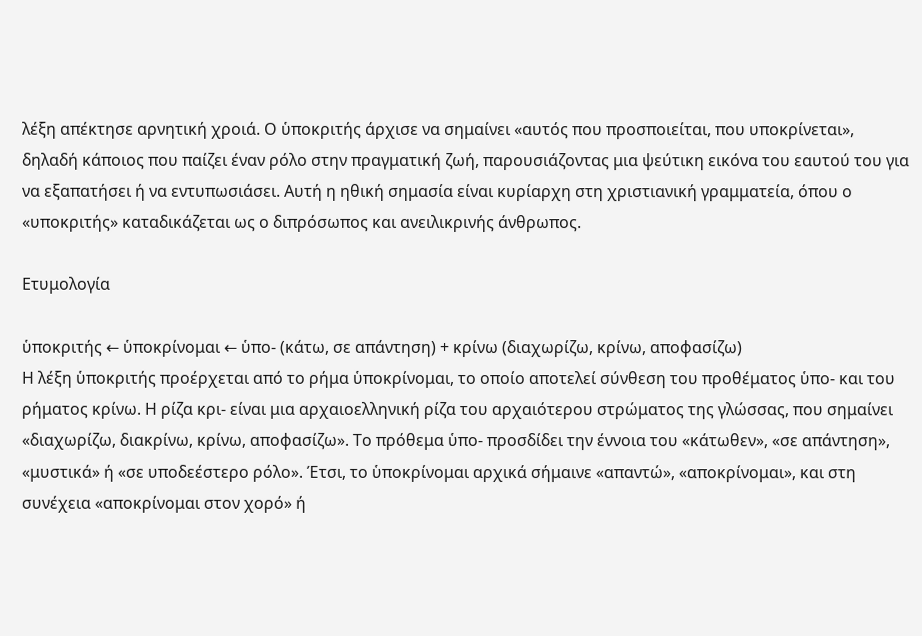λέξη απέκτησε αρνητική χροιά. Ο ὑποκριτής άρχισε να σημαίνει «αυτός που προσποιείται, που υποκρίνεται», δηλαδή κάποιος που παίζει έναν ρόλο στην πραγματική ζωή, παρουσιάζοντας μια ψεύτικη εικόνα του εαυτού του για να εξαπατήσει ή να εντυπωσιάσει. Αυτή η ηθική σημασία είναι κυρίαρχη στη χριστιανική γραμματεία, όπου ο «υποκριτής» καταδικάζεται ως ο διπρόσωπος και ανειλικρινής άνθρωπος.

Ετυμολογία

ὑποκριτής ← ὑποκρίνομαι ← ὑπο- (κάτω, σε απάντηση) + κρίνω (διαχωρίζω, κρίνω, αποφασίζω)
Η λέξη ὑποκριτής προέρχεται από το ρήμα ὑποκρίνομαι, το οποίο αποτελεί σύνθεση του προθέματος ὑπο- και του ρήματος κρίνω. Η ρίζα κρι- είναι μια αρχαιοελληνική ρίζα του αρχαιότερου στρώματος της γλώσσας, που σημαίνει «διαχωρίζω, διακρίνω, κρίνω, αποφασίζω». Το πρόθεμα ὑπο- προσδίδει την έννοια του «κάτωθεν», «σε απάντηση», «μυστικά» ή «σε υποδεέστερο ρόλο». Έτσι, το ὑποκρίνομαι αρχικά σήμαινε «απαντώ», «αποκρίνομαι», και στη συνέχεια «αποκρίνομαι στον χορό» ή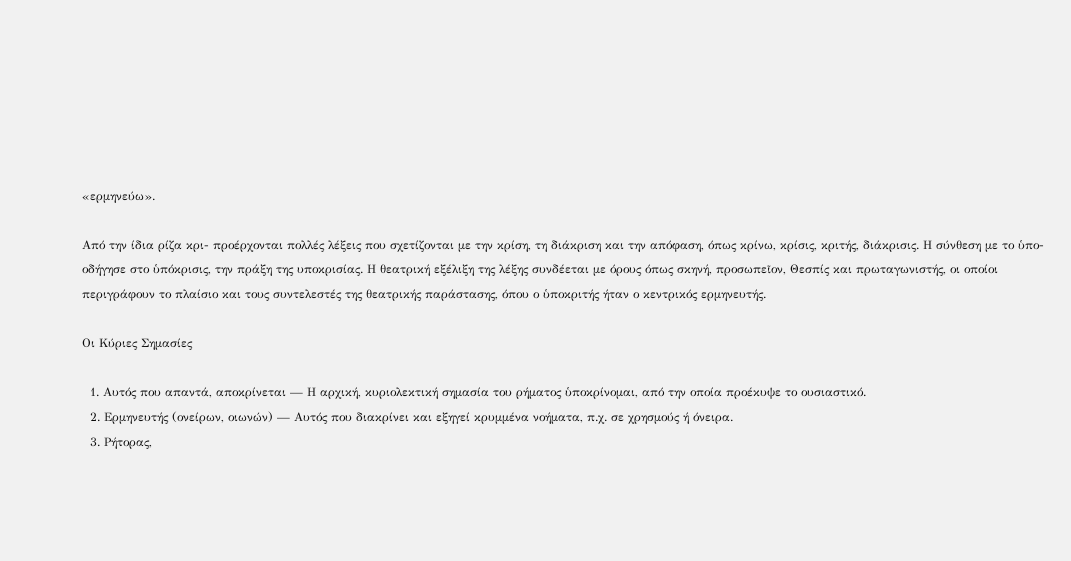«ερμηνεύω».

Από την ίδια ρίζα κρι- προέρχονται πολλές λέξεις που σχετίζονται με την κρίση, τη διάκριση και την απόφαση, όπως κρίνω, κρίσις, κριτής, διάκρισις. Η σύνθεση με το ὑπο- οδήγησε στο ὑπόκρισις, την πράξη της υποκρισίας. Η θεατρική εξέλιξη της λέξης συνδέεται με όρους όπως σκηνή, προσωπεῖον, Θεσπίς και πρωταγωνιστής, οι οποίοι περιγράφουν το πλαίσιο και τους συντελεστές της θεατρικής παράστασης, όπου ο ὑποκριτής ήταν ο κεντρικός ερμηνευτής.

Οι Κύριες Σημασίες

  1. Αυτός που απαντά, αποκρίνεται — Η αρχική, κυριολεκτική σημασία του ρήματος ὑποκρίνομαι, από την οποία προέκυψε το ουσιαστικό.
  2. Ερμηνευτής (ονείρων, οιωνών) — Αυτός που διακρίνει και εξηγεί κρυμμένα νοήματα, π.χ. σε χρησμούς ή όνειρα.
  3. Ρήτορας,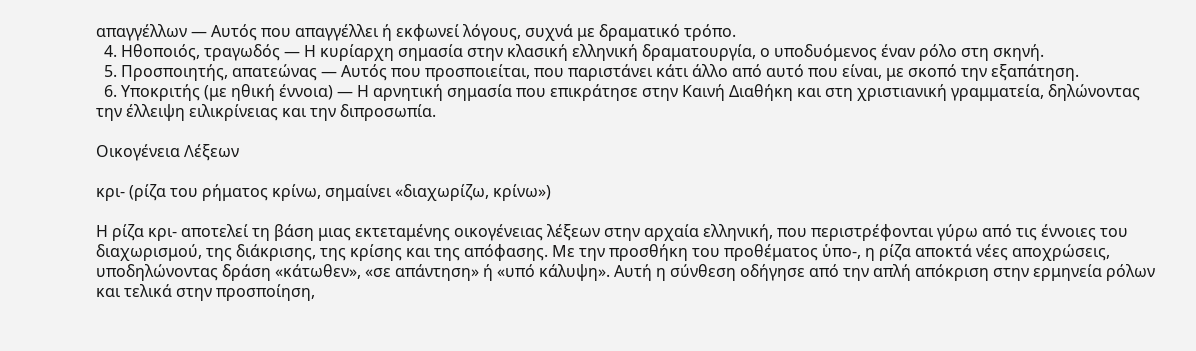απαγγέλλων — Αυτός που απαγγέλλει ή εκφωνεί λόγους, συχνά με δραματικό τρόπο.
  4. Ηθοποιός, τραγωδός — Η κυρίαρχη σημασία στην κλασική ελληνική δραματουργία, ο υποδυόμενος έναν ρόλο στη σκηνή.
  5. Προσποιητής, απατεώνας — Αυτός που προσποιείται, που παριστάνει κάτι άλλο από αυτό που είναι, με σκοπό την εξαπάτηση.
  6. Υποκριτής (με ηθική έννοια) — Η αρνητική σημασία που επικράτησε στην Καινή Διαθήκη και στη χριστιανική γραμματεία, δηλώνοντας την έλλειψη ειλικρίνειας και την διπροσωπία.

Οικογένεια Λέξεων

κρι- (ρίζα του ρήματος κρίνω, σημαίνει «διαχωρίζω, κρίνω»)

Η ρίζα κρι- αποτελεί τη βάση μιας εκτεταμένης οικογένειας λέξεων στην αρχαία ελληνική, που περιστρέφονται γύρω από τις έννοιες του διαχωρισμού, της διάκρισης, της κρίσης και της απόφασης. Με την προσθήκη του προθέματος ὑπο-, η ρίζα αποκτά νέες αποχρώσεις, υποδηλώνοντας δράση «κάτωθεν», «σε απάντηση» ή «υπό κάλυψη». Αυτή η σύνθεση οδήγησε από την απλή απόκριση στην ερμηνεία ρόλων και τελικά στην προσποίηση,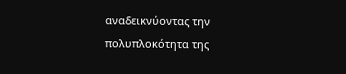αναδεικνύοντας την πολυπλοκότητα της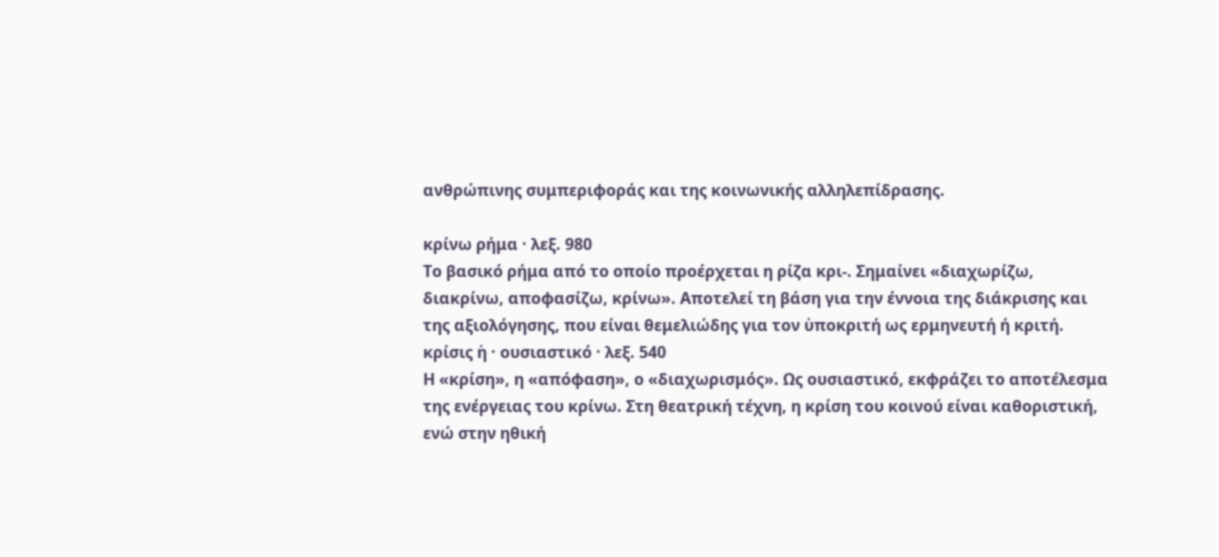ανθρώπινης συμπεριφοράς και της κοινωνικής αλληλεπίδρασης.

κρίνω ρήμα · λεξ. 980
Το βασικό ρήμα από το οποίο προέρχεται η ρίζα κρι-. Σημαίνει «διαχωρίζω, διακρίνω, αποφασίζω, κρίνω». Αποτελεί τη βάση για την έννοια της διάκρισης και της αξιολόγησης, που είναι θεμελιώδης για τον ὑποκριτή ως ερμηνευτή ή κριτή.
κρίσις ἡ · ουσιαστικό · λεξ. 540
Η «κρίση», η «απόφαση», ο «διαχωρισμός». Ως ουσιαστικό, εκφράζει το αποτέλεσμα της ενέργειας του κρίνω. Στη θεατρική τέχνη, η κρίση του κοινού είναι καθοριστική, ενώ στην ηθική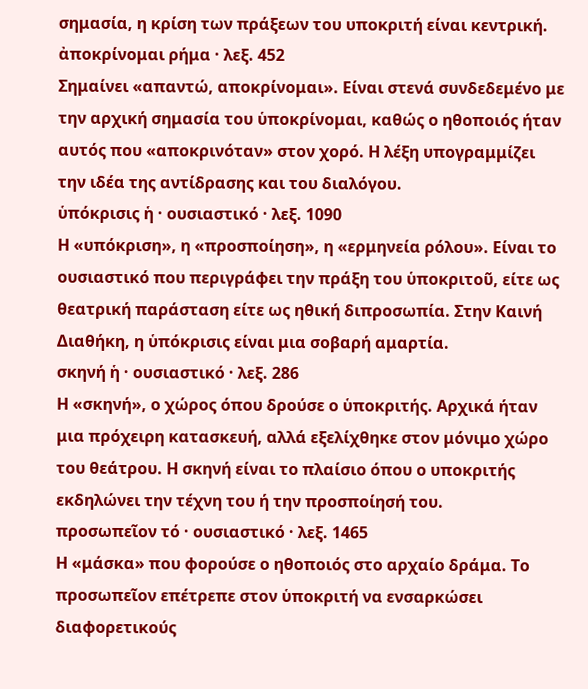σημασία, η κρίση των πράξεων του υποκριτή είναι κεντρική.
ἀποκρίνομαι ρήμα · λεξ. 452
Σημαίνει «απαντώ, αποκρίνομαι». Είναι στενά συνδεδεμένο με την αρχική σημασία του ὑποκρίνομαι, καθώς ο ηθοποιός ήταν αυτός που «αποκρινόταν» στον χορό. Η λέξη υπογραμμίζει την ιδέα της αντίδρασης και του διαλόγου.
ὑπόκρισις ἡ · ουσιαστικό · λεξ. 1090
Η «υπόκριση», η «προσποίηση», η «ερμηνεία ρόλου». Είναι το ουσιαστικό που περιγράφει την πράξη του ὑποκριτοῦ, είτε ως θεατρική παράσταση είτε ως ηθική διπροσωπία. Στην Καινή Διαθήκη, η ὑπόκρισις είναι μια σοβαρή αμαρτία.
σκηνή ἡ · ουσιαστικό · λεξ. 286
Η «σκηνή», ο χώρος όπου δρούσε ο ὑποκριτής. Αρχικά ήταν μια πρόχειρη κατασκευή, αλλά εξελίχθηκε στον μόνιμο χώρο του θεάτρου. Η σκηνή είναι το πλαίσιο όπου ο υποκριτής εκδηλώνει την τέχνη του ή την προσποίησή του.
προσωπεῖον τό · ουσιαστικό · λεξ. 1465
Η «μάσκα» που φορούσε ο ηθοποιός στο αρχαίο δράμα. Το προσωπεῖον επέτρεπε στον ὑποκριτή να ενσαρκώσει διαφορετικούς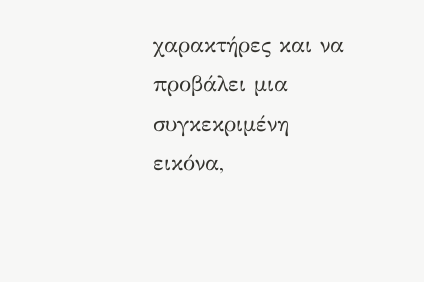χαρακτήρες και να προβάλει μια συγκεκριμένη εικόνα,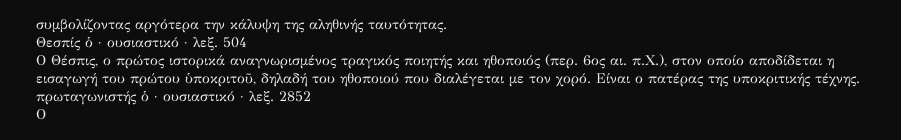συμβολίζοντας αργότερα την κάλυψη της αληθινής ταυτότητας.
Θεσπίς ὁ · ουσιαστικό · λεξ. 504
Ο Θέσπις, ο πρώτος ιστορικά αναγνωρισμένος τραγικός ποιητής και ηθοποιός (περ. 6ος αι. π.Χ.), στον οποίο αποδίδεται η εισαγωγή του πρώτου ὑποκριτοῦ, δηλαδή του ηθοποιού που διαλέγεται με τον χορό. Είναι ο πατέρας της υποκριτικής τέχνης.
πρωταγωνιστής ὁ · ουσιαστικό · λεξ. 2852
Ο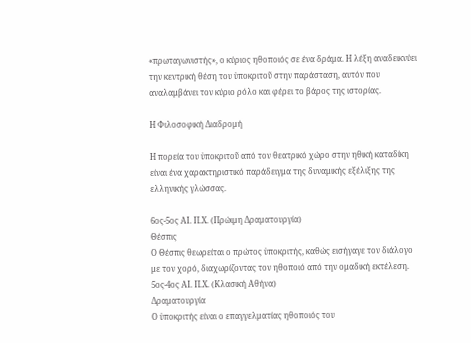«πρωταγωνιστής», ο κύριος ηθοποιός σε ένα δράμα. Η λέξη αναδεικνύει την κεντρική θέση του ὑποκριτοῦ στην παράσταση, αυτόν που αναλαμβάνει τον κύριο ρόλο και φέρει το βάρος της ιστορίας.

Η Φιλοσοφική Διαδρομή

Η πορεία του ὑποκριτοῦ από τον θεατρικό χώρο στην ηθική καταδίκη είναι ένα χαρακτηριστικό παράδειγμα της δυναμικής εξέλιξης της ελληνικής γλώσσας.

6ος-5ος ΑΙ. Π.Χ. (Πρώιμη Δραματουργία)
Θέσπις
Ο Θέσπις θεωρείται ο πρώτος ὑποκριτής, καθώς εισήγαγε τον διάλογο με τον χορό, διαχωρίζοντας τον ηθοποιό από την ομαδική εκτέλεση.
5ος-4ος ΑΙ. Π.Χ. (Κλασική Αθήνα)
Δραματουργία
Ο ὑποκριτής είναι ο επαγγελματίας ηθοποιός του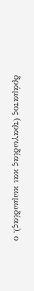δράματος (τραγωδίας και κωμωδίας), ο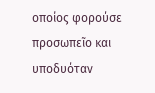οποίος φορούσε προσωπεῖο και υποδυόταν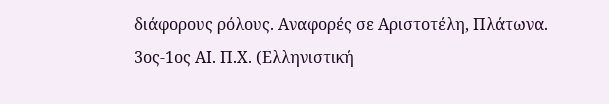διάφορους ρόλους. Αναφορές σε Αριστοτέλη, Πλάτωνα.
3ος-1ος ΑΙ. Π.Χ. (Ελληνιστική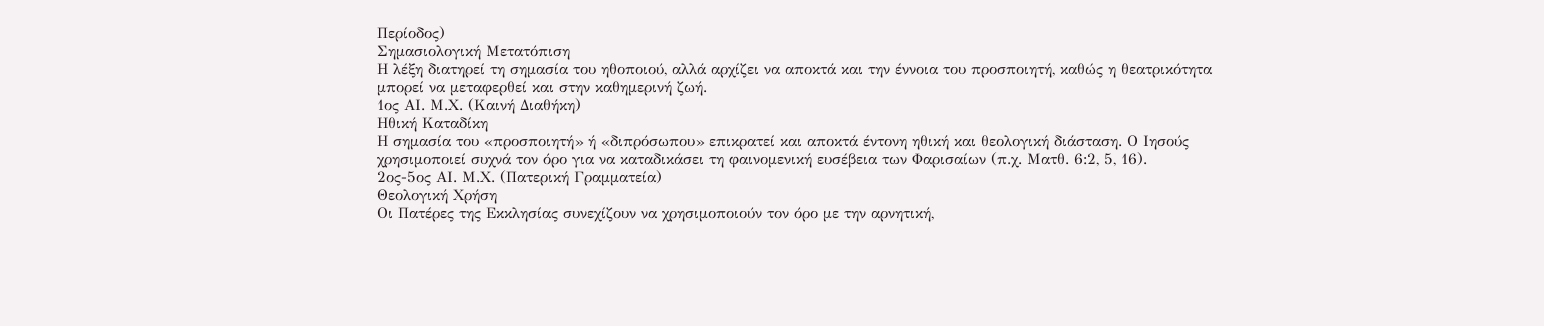Περίοδος)
Σημασιολογική Μετατόπιση
Η λέξη διατηρεί τη σημασία του ηθοποιού, αλλά αρχίζει να αποκτά και την έννοια του προσποιητή, καθώς η θεατρικότητα μπορεί να μεταφερθεί και στην καθημερινή ζωή.
1ος ΑΙ. Μ.Χ. (Καινή Διαθήκη)
Ηθική Καταδίκη
Η σημασία του «προσποιητή» ή «διπρόσωπου» επικρατεί και αποκτά έντονη ηθική και θεολογική διάσταση. Ο Ιησούς χρησιμοποιεί συχνά τον όρο για να καταδικάσει τη φαινομενική ευσέβεια των Φαρισαίων (π.χ. Ματθ. 6:2, 5, 16).
2ος-5ος ΑΙ. Μ.Χ. (Πατερική Γραμματεία)
Θεολογική Χρήση
Οι Πατέρες της Εκκλησίας συνεχίζουν να χρησιμοποιούν τον όρο με την αρνητική,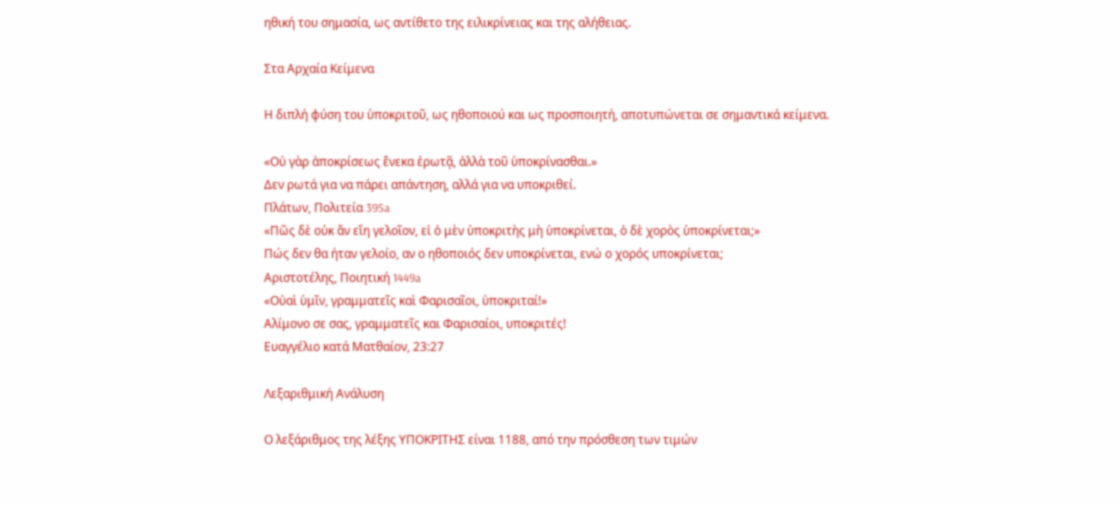ηθική του σημασία, ως αντίθετο της ειλικρίνειας και της αλήθειας.

Στα Αρχαία Κείμενα

Η διπλή φύση του ὑποκριτοῦ, ως ηθοποιού και ως προσποιητή, αποτυπώνεται σε σημαντικά κείμενα.

«Οὐ γὰρ ἀποκρίσεως ἕνεκα ἐρωτᾷ, ἀλλὰ τοῦ ὑποκρίνασθαι.»
Δεν ρωτά για να πάρει απάντηση, αλλά για να υποκριθεί.
Πλάτων, Πολιτεία 395a
«Πῶς δὲ οὐκ ἂν εἴη γελοῖον, εἰ ὁ μὲν ὑποκριτὴς μὴ ὑποκρίνεται, ὁ δὲ χορὸς ὑποκρίνεται;»
Πώς δεν θα ήταν γελοίο, αν ο ηθοποιός δεν υποκρίνεται, ενώ ο χορός υποκρίνεται;
Αριστοτέλης, Ποιητική 1449a
«Οὐαὶ ὑμῖν, γραμματεῖς καὶ Φαρισαῖοι, ὑποκριταί!»
Αλίμονο σε σας, γραμματεῖς και Φαρισαίοι, υποκριτές!
Ευαγγέλιο κατά Ματθαίον, 23:27

Λεξαριθμική Ανάλυση

Ο λεξάριθμος της λέξης ΥΠΟΚΡΙΤΗΣ είναι 1188, από την πρόσθεση των τιμών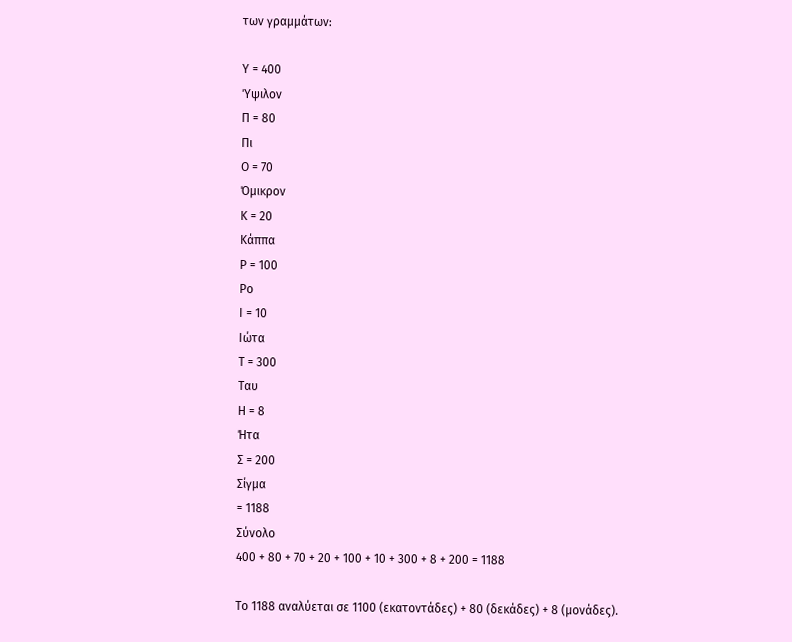των γραμμάτων:

Υ = 400
Ύψιλον
Π = 80
Πι
Ο = 70
Όμικρον
Κ = 20
Κάππα
Ρ = 100
Ρο
Ι = 10
Ιώτα
Τ = 300
Ταυ
Η = 8
Ήτα
Σ = 200
Σίγμα
= 1188
Σύνολο
400 + 80 + 70 + 20 + 100 + 10 + 300 + 8 + 200 = 1188

Το 1188 αναλύεται σε 1100 (εκατοντάδες) + 80 (δεκάδες) + 8 (μονάδες).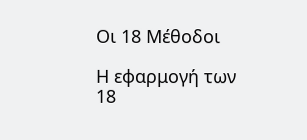Οι 18 Μέθοδοι

Η εφαρμογή των 18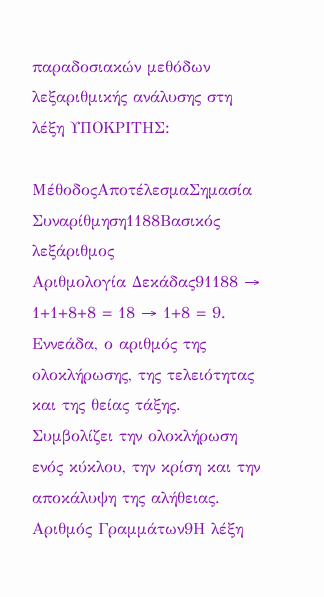παραδοσιακών μεθόδων λεξαριθμικής ανάλυσης στη λέξη ΥΠΟΚΡΙΤΗΣ:

ΜέθοδοςΑποτέλεσμαΣημασία
Συναρίθμηση1188Βασικός λεξάριθμος
Αριθμολογία Δεκάδας91188 → 1+1+8+8 = 18 → 1+8 = 9. Εννεάδα, ο αριθμός της ολοκλήρωσης, της τελειότητας και της θείας τάξης. Συμβολίζει την ολοκλήρωση ενός κύκλου, την κρίση και την αποκάλυψη της αλήθειας.
Αριθμός Γραμμάτων9Η λέξη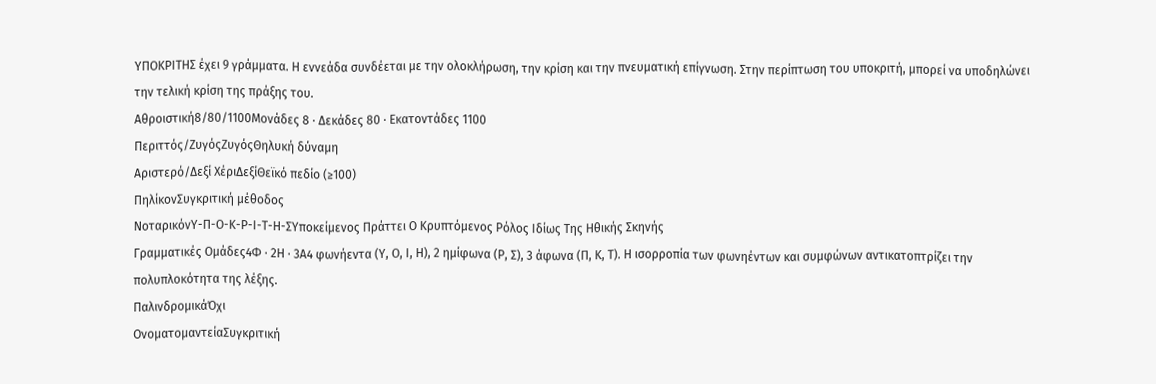ΥΠΟΚΡΙΤΗΣ έχει 9 γράμματα. Η εννεάδα συνδέεται με την ολοκλήρωση, την κρίση και την πνευματική επίγνωση. Στην περίπτωση του υποκριτή, μπορεί να υποδηλώνει την τελική κρίση της πράξης του.
Αθροιστική8/80/1100Μονάδες 8 · Δεκάδες 80 · Εκατοντάδες 1100
Περιττός/ΖυγόςΖυγόςΘηλυκή δύναμη
Αριστερό/Δεξί ΧέριΔεξίΘεϊκό πεδίο (≥100)
ΠηλίκονΣυγκριτική μέθοδος
ΝοταρικόνΥ-Π-Ο-Κ-Ρ-Ι-Τ-Η-ΣΥποκείμενος Πράττει Ο Κρυπτόμενος Ρόλος Ιδίως Της Ηθικής Σκηνής
Γραμματικές Ομάδες4Φ · 2Η · 3Α4 φωνήεντα (Υ, Ο, Ι, Η), 2 ημίφωνα (Ρ, Σ), 3 άφωνα (Π, Κ, Τ). Η ισορροπία των φωνηέντων και συμφώνων αντικατοπτρίζει την πολυπλοκότητα της λέξης.
ΠαλινδρομικάΌχι
ΟνοματομαντείαΣυγκριτική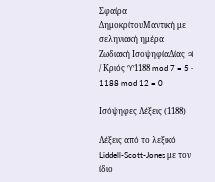Σφαίρα ΔημοκρίτουΜαντική με σεληνιακή ημέρα
Ζωδιακή ΙσοψηφίαΔίας ♃ / Κριός ♈1188 mod 7 = 5 · 1188 mod 12 = 0

Ισόψηφες Λέξεις (1188)

Λέξεις από το λεξικό Liddell-Scott-Jones με τον ίδιο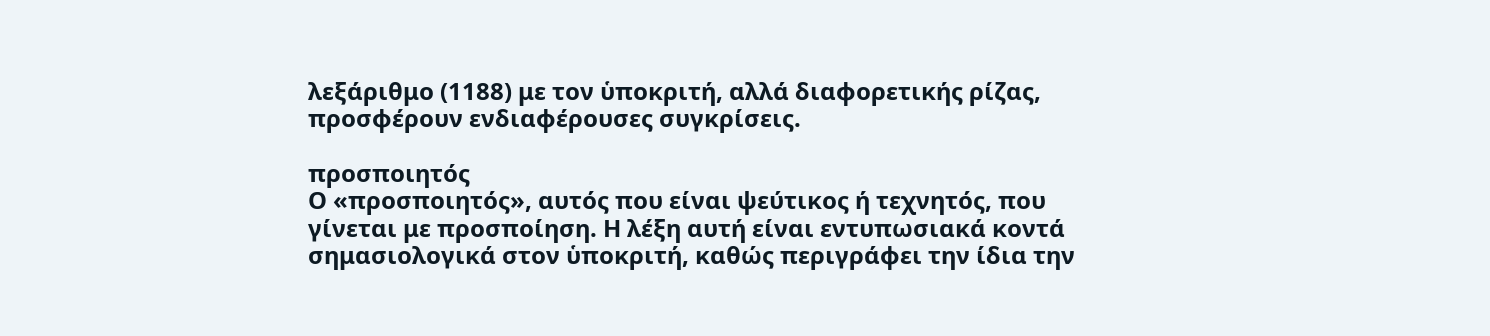λεξάριθμο (1188) με τον ὑποκριτή, αλλά διαφορετικής ρίζας, προσφέρουν ενδιαφέρουσες συγκρίσεις.

προσποιητός
Ο «προσποιητός», αυτός που είναι ψεύτικος ή τεχνητός, που γίνεται με προσποίηση. Η λέξη αυτή είναι εντυπωσιακά κοντά σημασιολογικά στον ὑποκριτή, καθώς περιγράφει την ίδια την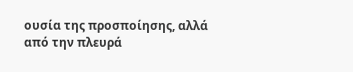ουσία της προσποίησης, αλλά από την πλευρά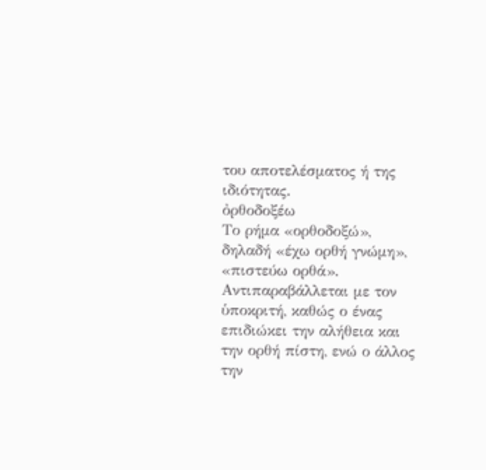του αποτελέσματος ή της ιδιότητας.
ὀρθοδοξέω
Το ρήμα «ορθοδοξώ», δηλαδή «έχω ορθή γνώμη», «πιστεύω ορθά». Αντιπαραβάλλεται με τον ὑποκριτή, καθώς ο ένας επιδιώκει την αλήθεια και την ορθή πίστη, ενώ ο άλλος την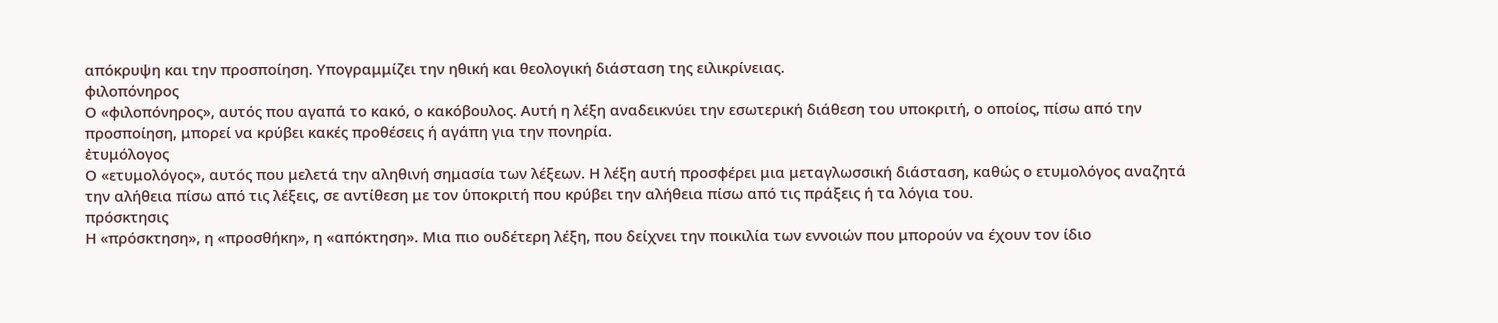απόκρυψη και την προσποίηση. Υπογραμμίζει την ηθική και θεολογική διάσταση της ειλικρίνειας.
φιλοπόνηρος
Ο «φιλοπόνηρος», αυτός που αγαπά το κακό, ο κακόβουλος. Αυτή η λέξη αναδεικνύει την εσωτερική διάθεση του υποκριτή, ο οποίος, πίσω από την προσποίηση, μπορεί να κρύβει κακές προθέσεις ή αγάπη για την πονηρία.
ἐτυμόλογος
Ο «ετυμολόγος», αυτός που μελετά την αληθινή σημασία των λέξεων. Η λέξη αυτή προσφέρει μια μεταγλωσσική διάσταση, καθώς ο ετυμολόγος αναζητά την αλήθεια πίσω από τις λέξεις, σε αντίθεση με τον ὑποκριτή που κρύβει την αλήθεια πίσω από τις πράξεις ή τα λόγια του.
πρόσκτησις
Η «πρόσκτηση», η «προσθήκη», η «απόκτηση». Μια πιο ουδέτερη λέξη, που δείχνει την ποικιλία των εννοιών που μπορούν να έχουν τον ίδιο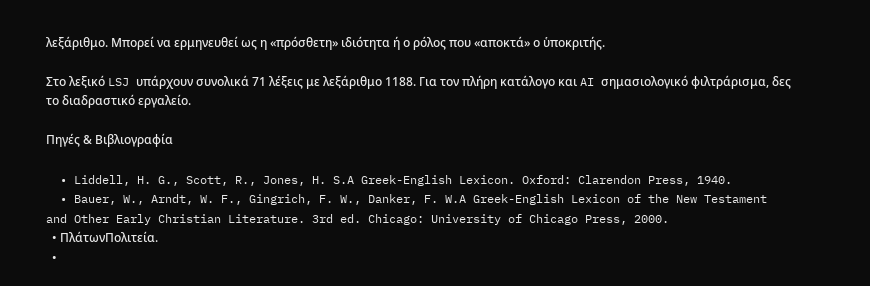λεξάριθμο. Μπορεί να ερμηνευθεί ως η «πρόσθετη» ιδιότητα ή ο ρόλος που «αποκτά» ο ὑποκριτής.

Στο λεξικό LSJ υπάρχουν συνολικά 71 λέξεις με λεξάριθμο 1188. Για τον πλήρη κατάλογο και AI σημασιολογικό φιλτράρισμα, δες το διαδραστικό εργαλείο.

Πηγές & Βιβλιογραφία

  • Liddell, H. G., Scott, R., Jones, H. S.A Greek-English Lexicon. Oxford: Clarendon Press, 1940.
  • Bauer, W., Arndt, W. F., Gingrich, F. W., Danker, F. W.A Greek-English Lexicon of the New Testament and Other Early Christian Literature. 3rd ed. Chicago: University of Chicago Press, 2000.
  • ΠλάτωνΠολιτεία.
  •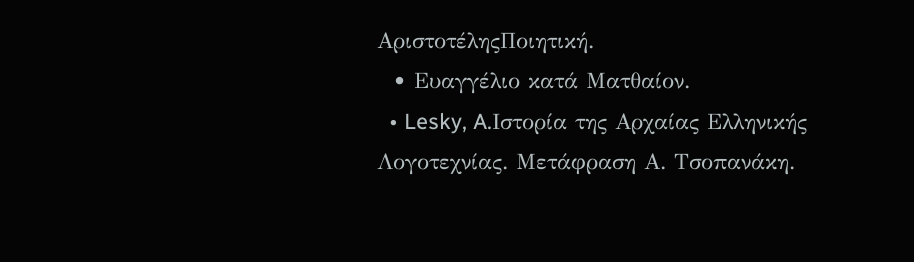ΑριστοτέληςΠοιητική.
  • Ευαγγέλιο κατά Ματθαίον.
  • Lesky, A.Ιστορία της Αρχαίας Ελληνικής Λογοτεχνίας. Μετάφραση Α. Τσοπανάκη.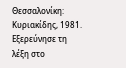Θεσσαλονίκη: Κυριακίδης, 1981.
Εξερεύνησε τη λέξη στο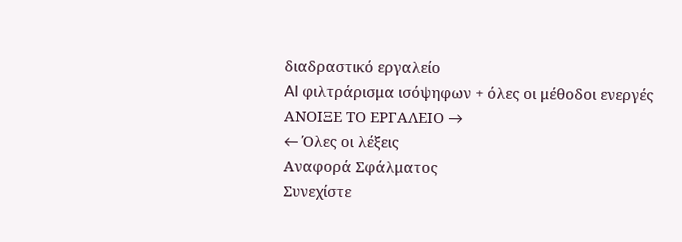διαδραστικό εργαλείο
AI φιλτράρισμα ισόψηφων + όλες οι μέθοδοι ενεργές
ΑΝΟΙΞΕ ΤΟ ΕΡΓΑΛΕΙΟ →
← Όλες οι λέξεις
Αναφορά Σφάλματος
Συνεχίστε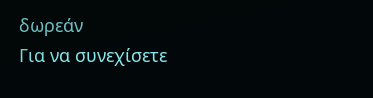δωρεάν
Για να συνεχίσετε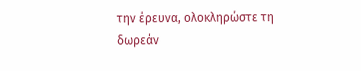την έρευνα, ολοκληρώστε τη δωρεάν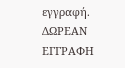εγγραφή.
ΔΩΡΕΑΝ ΕΓΓΡΑΦΗ